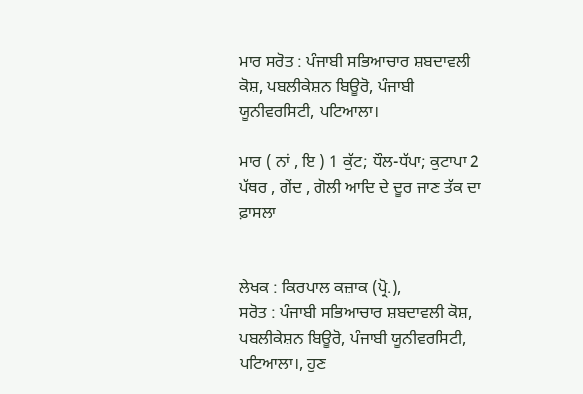ਮਾਰ ਸਰੋਤ : ਪੰਜਾਬੀ ਸਭਿਆਚਾਰ ਸ਼ਬਦਾਵਲੀ ਕੋਸ਼, ਪਬਲੀਕੇਸ਼ਨ ਬਿਊਰੋ, ਪੰਜਾਬੀ ਯੂਨੀਵਰਸਿਟੀ, ਪਟਿਆਲਾ।

ਮਾਰ ( ਨਾਂ , ਇ ) 1 ਕੁੱਟ; ਧੌਲ-ਧੱਪਾ; ਕੁਟਾਪਾ 2 ਪੱਥਰ , ਗੇਂਦ , ਗੋਲੀ ਆਦਿ ਦੇ ਦੂਰ ਜਾਣ ਤੱਕ ਦਾ ਫ਼ਾਸਲਾ


ਲੇਖਕ : ਕਿਰਪਾਲ ਕਜ਼ਾਕ (ਪ੍ਰੋ.),
ਸਰੋਤ : ਪੰਜਾਬੀ ਸਭਿਆਚਾਰ ਸ਼ਬਦਾਵਲੀ ਕੋਸ਼, ਪਬਲੀਕੇਸ਼ਨ ਬਿਊਰੋ, ਪੰਜਾਬੀ ਯੂਨੀਵਰਸਿਟੀ, ਪਟਿਆਲਾ।, ਹੁਣ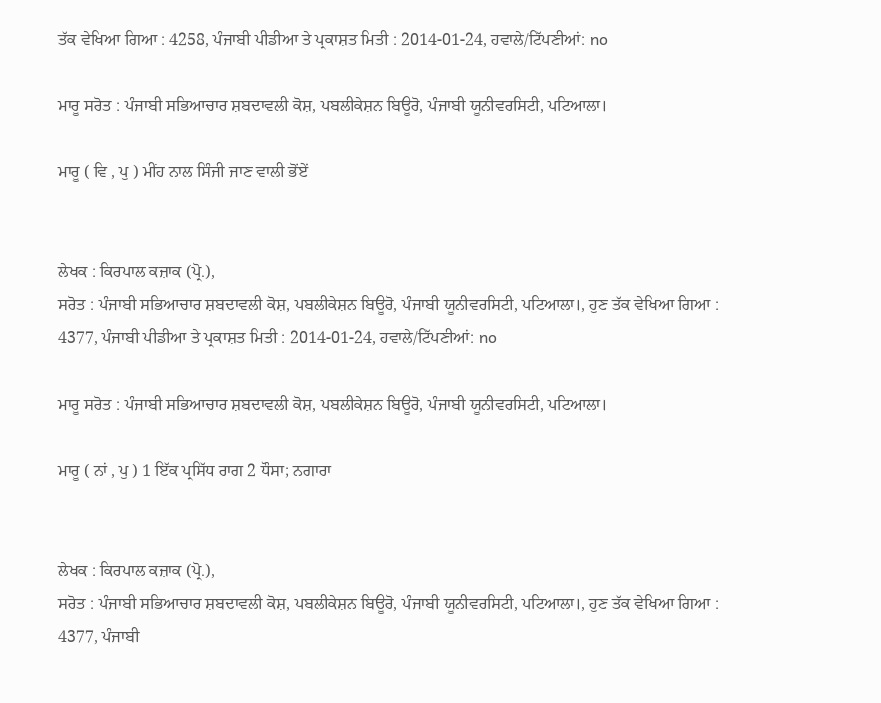ਤੱਕ ਵੇਖਿਆ ਗਿਆ : 4258, ਪੰਜਾਬੀ ਪੀਡੀਆ ਤੇ ਪ੍ਰਕਾਸ਼ਤ ਮਿਤੀ : 2014-01-24, ਹਵਾਲੇ/ਟਿੱਪਣੀਆਂ: no

ਮਾਰੂ ਸਰੋਤ : ਪੰਜਾਬੀ ਸਭਿਆਚਾਰ ਸ਼ਬਦਾਵਲੀ ਕੋਸ਼, ਪਬਲੀਕੇਸ਼ਨ ਬਿਊਰੋ, ਪੰਜਾਬੀ ਯੂਨੀਵਰਸਿਟੀ, ਪਟਿਆਲਾ।

ਮਾਰੂ ( ਵਿ , ਪੁ ) ਮੀਂਹ ਨਾਲ ਸਿੰਜੀ ਜਾਣ ਵਾਲੀ ਭੋਂਏਂ


ਲੇਖਕ : ਕਿਰਪਾਲ ਕਜ਼ਾਕ (ਪ੍ਰੋ.),
ਸਰੋਤ : ਪੰਜਾਬੀ ਸਭਿਆਚਾਰ ਸ਼ਬਦਾਵਲੀ ਕੋਸ਼, ਪਬਲੀਕੇਸ਼ਨ ਬਿਊਰੋ, ਪੰਜਾਬੀ ਯੂਨੀਵਰਸਿਟੀ, ਪਟਿਆਲਾ।, ਹੁਣ ਤੱਕ ਵੇਖਿਆ ਗਿਆ : 4377, ਪੰਜਾਬੀ ਪੀਡੀਆ ਤੇ ਪ੍ਰਕਾਸ਼ਤ ਮਿਤੀ : 2014-01-24, ਹਵਾਲੇ/ਟਿੱਪਣੀਆਂ: no

ਮਾਰੂ ਸਰੋਤ : ਪੰਜਾਬੀ ਸਭਿਆਚਾਰ ਸ਼ਬਦਾਵਲੀ ਕੋਸ਼, ਪਬਲੀਕੇਸ਼ਨ ਬਿਊਰੋ, ਪੰਜਾਬੀ ਯੂਨੀਵਰਸਿਟੀ, ਪਟਿਆਲਾ।

ਮਾਰੂ ( ਨਾਂ , ਪੁ ) 1 ਇੱਕ ਪ੍ਰਸਿੱਧ ਰਾਗ 2 ਧੌਸਾ; ਨਗਾਰਾ


ਲੇਖਕ : ਕਿਰਪਾਲ ਕਜ਼ਾਕ (ਪ੍ਰੋ.),
ਸਰੋਤ : ਪੰਜਾਬੀ ਸਭਿਆਚਾਰ ਸ਼ਬਦਾਵਲੀ ਕੋਸ਼, ਪਬਲੀਕੇਸ਼ਨ ਬਿਊਰੋ, ਪੰਜਾਬੀ ਯੂਨੀਵਰਸਿਟੀ, ਪਟਿਆਲਾ।, ਹੁਣ ਤੱਕ ਵੇਖਿਆ ਗਿਆ : 4377, ਪੰਜਾਬੀ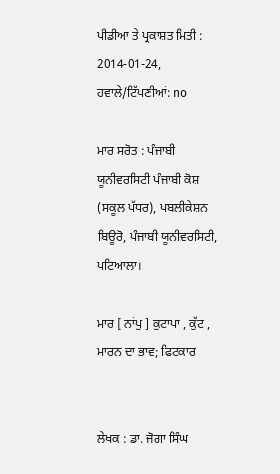ਪੀਡੀਆ ਤੇ ਪ੍ਰਕਾਸ਼ਤ ਮਿਤੀ : 2014-01-24, ਹਵਾਲੇ/ਟਿੱਪਣੀਆਂ: no

ਮਾਰ ਸਰੋਤ : ਪੰਜਾਬੀ ਯੂਨੀਵਰਸਿਟੀ ਪੰਜਾਬੀ ਕੋਸ਼ (ਸਕੂਲ ਪੱਧਰ), ਪਬਲੀਕੇਸ਼ਨ ਬਿਊਰੋ, ਪੰਜਾਬੀ ਯੂਨੀਵਰਸਿਟੀ, ਪਟਿਆਲਾ।

ਮਾਰ [ ਨਾਂਪੁ ] ਕੁਟਾਪਾ , ਕੁੱਟ , ਮਾਰਨ ਦਾ ਭਾਵ; ਫਿਟਕਾਰ


ਲੇਖਕ : ਡਾ. ਜੋਗਾ ਸਿੰਘ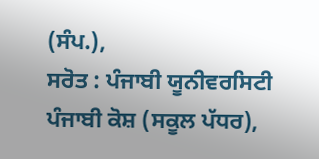(ਸੰਪ.),
ਸਰੋਤ : ਪੰਜਾਬੀ ਯੂਨੀਵਰਸਿਟੀ ਪੰਜਾਬੀ ਕੋਸ਼ (ਸਕੂਲ ਪੱਧਰ),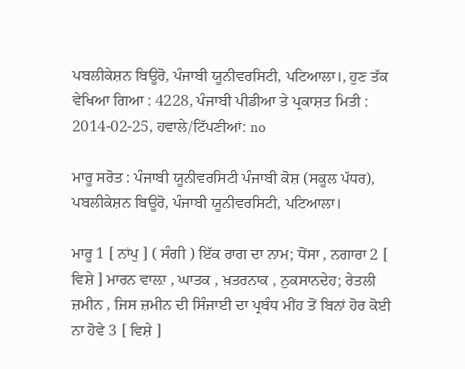ਪਬਲੀਕੇਸ਼ਨ ਬਿਊਰੋ, ਪੰਜਾਬੀ ਯੂਨੀਵਰਸਿਟੀ, ਪਟਿਆਲਾ।, ਹੁਣ ਤੱਕ ਵੇਖਿਆ ਗਿਆ : 4228, ਪੰਜਾਬੀ ਪੀਡੀਆ ਤੇ ਪ੍ਰਕਾਸ਼ਤ ਮਿਤੀ : 2014-02-25, ਹਵਾਲੇ/ਟਿੱਪਣੀਆਂ: no

ਮਾਰੂ ਸਰੋਤ : ਪੰਜਾਬੀ ਯੂਨੀਵਰਸਿਟੀ ਪੰਜਾਬੀ ਕੋਸ਼ (ਸਕੂਲ ਪੱਧਰ), ਪਬਲੀਕੇਸ਼ਨ ਬਿਊਰੋ, ਪੰਜਾਬੀ ਯੂਨੀਵਰਸਿਟੀ, ਪਟਿਆਲਾ।

ਮਾਰੂ 1 [ ਨਾਂਪੁ ] ( ਸੰਗੀ ) ਇੱਕ ਰਾਗ ਦਾ ਨਾਮ; ਧੋਂਸਾ , ਨਗਾਰਾ 2 [ ਵਿਸ਼ੇ ] ਮਾਰਨ ਵਾਲ਼ਾ , ਘਾਤਕ , ਖ਼ਤਰਨਾਕ , ਨੁਕਸਾਨਦੇਹ; ਰੇਤਲੀ ਜ਼ਮੀਨ , ਜਿਸ ਜ਼ਮੀਨ ਦੀ ਸਿੰਜਾਈ ਦਾ ਪ੍ਰਬੰਧ ਮੀਂਹ ਤੋਂ ਬਿਨਾਂ ਹੋਰ ਕੋਈ ਨਾ ਹੋਵੇ 3 [ ਵਿਸ਼ੇ ]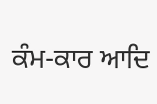ਕੰਮ-ਕਾਰ ਆਦਿ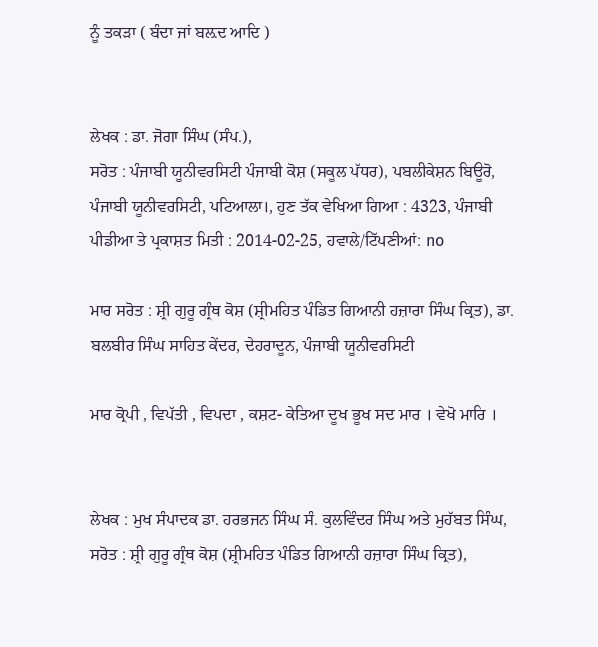ਨੂੰ ਤਕੜਾ ( ਬੰਦਾ ਜਾਂ ਬਲ਼ਦ ਆਦਿ )


ਲੇਖਕ : ਡਾ. ਜੋਗਾ ਸਿੰਘ (ਸੰਪ.),
ਸਰੋਤ : ਪੰਜਾਬੀ ਯੂਨੀਵਰਸਿਟੀ ਪੰਜਾਬੀ ਕੋਸ਼ (ਸਕੂਲ ਪੱਧਰ), ਪਬਲੀਕੇਸ਼ਨ ਬਿਊਰੋ, ਪੰਜਾਬੀ ਯੂਨੀਵਰਸਿਟੀ, ਪਟਿਆਲਾ।, ਹੁਣ ਤੱਕ ਵੇਖਿਆ ਗਿਆ : 4323, ਪੰਜਾਬੀ ਪੀਡੀਆ ਤੇ ਪ੍ਰਕਾਸ਼ਤ ਮਿਤੀ : 2014-02-25, ਹਵਾਲੇ/ਟਿੱਪਣੀਆਂ: no

ਮਾਰ ਸਰੋਤ : ਸ਼੍ਰੀ ਗੁਰੂ ਗ੍ਰੰਥ ਕੋਸ਼ (ਸ਼੍ਰੀਮਹਿਤ ਪੰਡਿਤ ਗਿਆਨੀ ਹਜ਼ਾਰਾ ਸਿੰਘ ਕ੍ਰਿਤ), ਡਾ. ਬਲਬੀਰ ਸਿੰਘ ਸਾਹਿਤ ਕੇਂਦਰ, ਦੇਹਰਾਦੂਨ, ਪੰਜਾਬੀ ਯੂਨੀਵਰਸਿਟੀ

ਮਾਰ ਕ੍ਰੋਪੀ , ਵਿਪੱਤੀ , ਵਿਪਦਾ , ਕਸ਼ਟ- ਕੇਤਿਆ ਦੂਖ ਭੂਖ ਸਦ ਮਾਰ । ਵੇਖੋ ਮਾਰਿ ।


ਲੇਖਕ : ਮੁਖ ਸੰਪਾਦਕ ਡਾ. ਹਰਭਜਨ ਸਿੰਘ ਸੰ. ਕੁਲਵਿੰਦਰ ਸਿੰਘ ਅਤੇ ਮੁਹੱਬਤ ਸਿੰਘ,
ਸਰੋਤ : ਸ਼੍ਰੀ ਗੁਰੂ ਗ੍ਰੰਥ ਕੋਸ਼ (ਸ਼੍ਰੀਮਹਿਤ ਪੰਡਿਤ ਗਿਆਨੀ ਹਜ਼ਾਰਾ ਸਿੰਘ ਕ੍ਰਿਤ),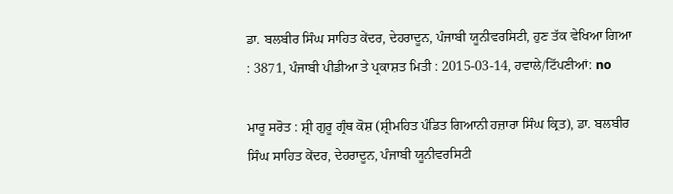ਡਾ. ਬਲਬੀਰ ਸਿੰਘ ਸਾਹਿਤ ਕੇਂਦਰ, ਦੇਹਰਾਦੂਨ, ਪੰਜਾਬੀ ਯੂਨੀਵਰਸਿਟੀ, ਹੁਣ ਤੱਕ ਵੇਖਿਆ ਗਿਆ : 3871, ਪੰਜਾਬੀ ਪੀਡੀਆ ਤੇ ਪ੍ਰਕਾਸ਼ਤ ਮਿਤੀ : 2015-03-14, ਹਵਾਲੇ/ਟਿੱਪਣੀਆਂ: no

ਮਾਰੂ ਸਰੋਤ : ਸ਼੍ਰੀ ਗੁਰੂ ਗ੍ਰੰਥ ਕੋਸ਼ (ਸ਼੍ਰੀਮਹਿਤ ਪੰਡਿਤ ਗਿਆਨੀ ਹਜ਼ਾਰਾ ਸਿੰਘ ਕ੍ਰਿਤ), ਡਾ. ਬਲਬੀਰ ਸਿੰਘ ਸਾਹਿਤ ਕੇਂਦਰ, ਦੇਹਰਾਦੂਨ, ਪੰਜਾਬੀ ਯੂਨੀਵਰਸਿਟੀ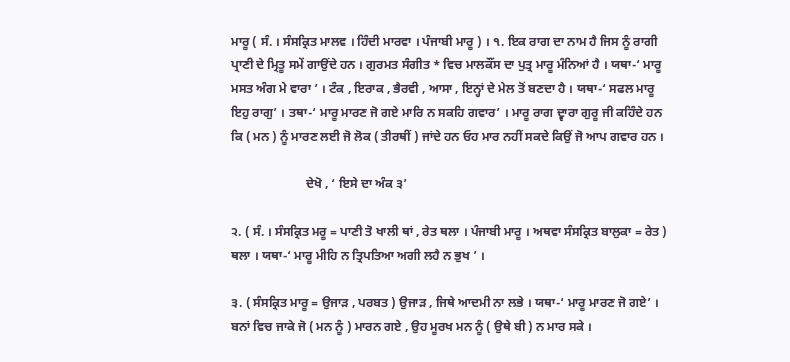ਮਾਰੂ ( ਸੰ. । ਸੰਸਕ੍ਰਿਤ ਮਾਲਵ । ਹਿੰਦੀ ਮਾਰਵਾ । ਪੰਜਾਬੀ ਮਾਰੂ ) । ੧. ਇਕ ਰਾਗ ਦਾ ਨਾਮ ਹੈ ਜਿਸ ਨੂੰ ਰਾਗੀ ਪ੍ਰਾਣੀ ਦੇ ਮ੍ਰਿਤੂ ਸਮੇਂ ਗਾਉਂਦੇ ਹਨ । ਗੁਰਮਤ ਸੰਗੀਤ * ਵਿਚ ਮਾਲਕੌਂਸ ਦਾ ਪੁਤ੍ਰ ਮਾਰੂ ਮੰਨਿਆਂ ਹੈ । ਯਥਾ-‘ ਮਾਰੂ ਮਸਤ ਅੰਗ ਮੇ ਵਾਰਾ ’ । ਟੰਕ , ਇਰਾਕ , ਭੈਰਵੀ , ਆਸਾ , ਇਨ੍ਹਾਂ ਦੇ ਮੇਲ ਤੋਂ ਬਣਦਾ ਹੈ । ਯਥਾ-‘ ਸਫਲ ਮਾਰੂ ਇਹੁ ਰਾਗੁ’ । ਤਥਾ-‘ ਮਾਰੂ ਮਾਰਣ ਜੋ ਗਏ ਮਾਰਿ ਨ ਸਕਹਿ ਗਵਾਰ’ । ਮਾਰੂ ਰਾਗ ਦ੍ਵਾਰਾ ਗੁਰੂ ਜੀ ਕਹਿੰਦੇ ਹਨ ਕਿ ( ਮਨ ) ਨੂੰ ਮਾਰਣ ਲਈ ਜੋ ਲੋਕ ( ਤੀਰਥੀਂ ) ਜਾਂਦੇ ਹਨ ਓਹ ਮਾਰ ਨਹੀਂ ਸਕਦੇ ਕਿਉਂ ਜੋ ਆਪ ਗਵਾਰ ਹਨ ।

                        ਦੇਖੋ , ‘ ਇਸੇ ਦਾ ਅੰਕ ੩’

੨. ( ਸੰ. । ਸੰਸਕ੍ਰਿਤ ਮਰੂ = ਪਾਣੀ ਤੋ ਖਾਲੀ ਥਾਂ , ਰੇਤ ਥਲਾ । ਪੰਜਾਬੀ ਮਾਰੂ । ਅਥਵਾ ਸੰਸਕ੍ਰਿਤ ਬਾਲੁਕਾ = ਰੇਤ ) ਥਲਾ । ਯਥਾ-‘ ਮਾਰੂ ਮੀਹਿ ਨ ਤ੍ਰਿਪਤਿਆ ਅਗੀ ਲਹੈ ਨ ਭੁਖ ’ ।

੩. ( ਸੰਸਕ੍ਰਿਤ ਮਾਰੂ = ਉਜਾੜ , ਪਰਬਤ ) ਉਜਾੜ , ਜਿਥੇ ਆਦਮੀ ਨਾ ਲਭੇ । ਯਥਾ-‘ ਮਾਰੂ ਮਾਰਣ ਜੋ ਗਏ’ । ਬਨਾਂ ਵਿਚ ਜਾਕੇ ਜੋ ( ਮਨ ਨੂੰ ) ਮਾਰਨ ਗਏ , ਉਹ ਮੂਰਖ ਮਨ ਨੂੰ ( ਉਥੇ ਬੀ ) ਨ ਮਾਰ ਸਕੇ ।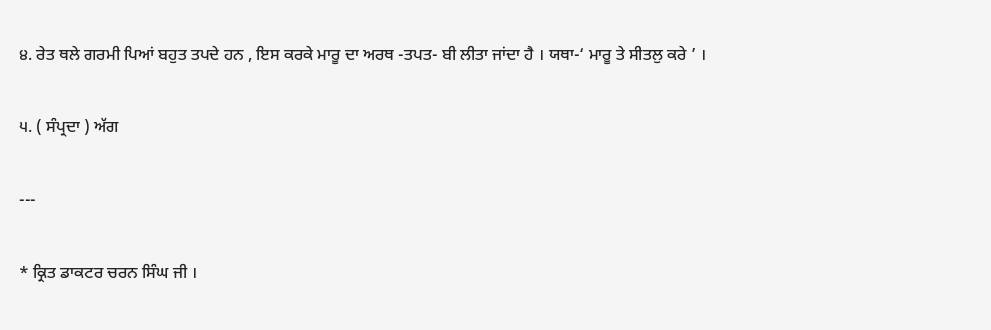੪. ਰੇਤ ਥਲੇ ਗਰਮੀ ਪਿਆਂ ਬਹੁਤ ਤਪਦੇ ਹਨ , ਇਸ ਕਰਕੇ ਮਾਰੂ ਦਾ ਅਰਥ -ਤਪਤ- ਬੀ ਲੀਤਾ ਜਾਂਦਾ ਹੈ । ਯਥਾ-‘ ਮਾਰੂ ਤੇ ਸੀਤਲੁ ਕਰੇ ’ ।

੫. ( ਸੰਪ੍ਰਦਾ ) ਅੱਗ

---

* ਕ੍ਰਿਤ ਡਾਕਟਰ ਚਰਨ ਸਿੰਘ ਜੀ ।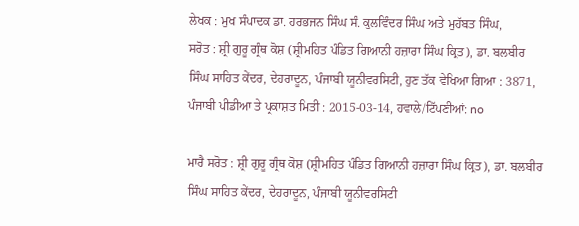ਲੇਖਕ : ਮੁਖ ਸੰਪਾਦਕ ਡਾ. ਹਰਭਜਨ ਸਿੰਘ ਸੰ. ਕੁਲਵਿੰਦਰ ਸਿੰਘ ਅਤੇ ਮੁਹੱਬਤ ਸਿੰਘ,
ਸਰੋਤ : ਸ਼੍ਰੀ ਗੁਰੂ ਗ੍ਰੰਥ ਕੋਸ਼ (ਸ਼੍ਰੀਮਹਿਤ ਪੰਡਿਤ ਗਿਆਨੀ ਹਜ਼ਾਰਾ ਸਿੰਘ ਕ੍ਰਿਤ), ਡਾ. ਬਲਬੀਰ ਸਿੰਘ ਸਾਹਿਤ ਕੇਂਦਰ, ਦੇਹਰਾਦੂਨ, ਪੰਜਾਬੀ ਯੂਨੀਵਰਸਿਟੀ, ਹੁਣ ਤੱਕ ਵੇਖਿਆ ਗਿਆ : 3871, ਪੰਜਾਬੀ ਪੀਡੀਆ ਤੇ ਪ੍ਰਕਾਸ਼ਤ ਮਿਤੀ : 2015-03-14, ਹਵਾਲੇ/ਟਿੱਪਣੀਆਂ: no

ਮਾਰੈ ਸਰੋਤ : ਸ਼੍ਰੀ ਗੁਰੂ ਗ੍ਰੰਥ ਕੋਸ਼ (ਸ਼੍ਰੀਮਹਿਤ ਪੰਡਿਤ ਗਿਆਨੀ ਹਜ਼ਾਰਾ ਸਿੰਘ ਕ੍ਰਿਤ), ਡਾ. ਬਲਬੀਰ ਸਿੰਘ ਸਾਹਿਤ ਕੇਂਦਰ, ਦੇਹਰਾਦੂਨ, ਪੰਜਾਬੀ ਯੂਨੀਵਰਸਿਟੀ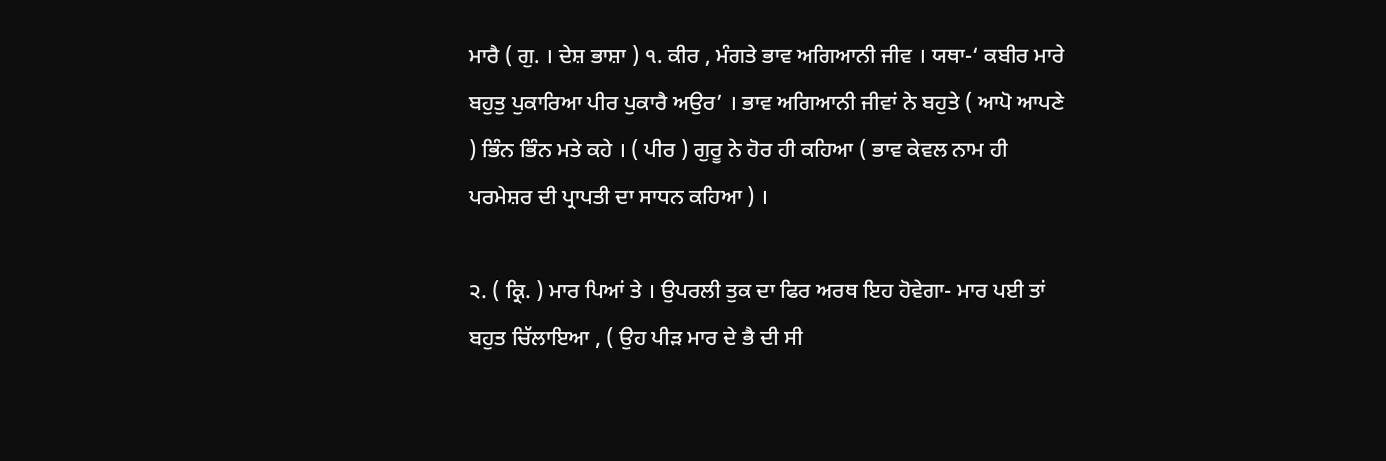ਮਾਰੈ ( ਗੁ. । ਦੇਸ਼ ਭਾਸ਼ਾ ) ੧. ਕੀਰ , ਮੰਗਤੇ ਭਾਵ ਅਗਿਆਨੀ ਜੀਵ । ਯਥਾ-‘ ਕਬੀਰ ਮਾਰੇ ਬਹੁਤੁ ਪੁਕਾਰਿਆ ਪੀਰ ਪੁਕਾਰੈ ਅਉਰ’ । ਭਾਵ ਅਗਿਆਨੀ ਜੀਵਾਂ ਨੇ ਬਹੁਤੇ ( ਆਪੋ ਆਪਣੇ ) ਭਿੰਨ ਭਿੰਨ ਮਤੇ ਕਹੇ । ( ਪੀਰ ) ਗੁਰੂ ਨੇ ਹੋਰ ਹੀ ਕਹਿਆ ( ਭਾਵ ਕੇਵਲ ਨਾਮ ਹੀ ਪਰਮੇਸ਼ਰ ਦੀ ਪ੍ਰਾਪਤੀ ਦਾ ਸਾਧਨ ਕਹਿਆ ) ।

੨. ( ਕ੍ਰਿ. ) ਮਾਰ ਪਿਆਂ ਤੇ । ਉਪਰਲੀ ਤੁਕ ਦਾ ਫਿਰ ਅਰਥ ਇਹ ਹੋਵੇਗਾ- ਮਾਰ ਪਈ ਤਾਂ ਬਹੁਤ ਚਿੱਲਾਇਆ , ( ਉਹ ਪੀੜ ਮਾਰ ਦੇ ਭੈ ਦੀ ਸੀ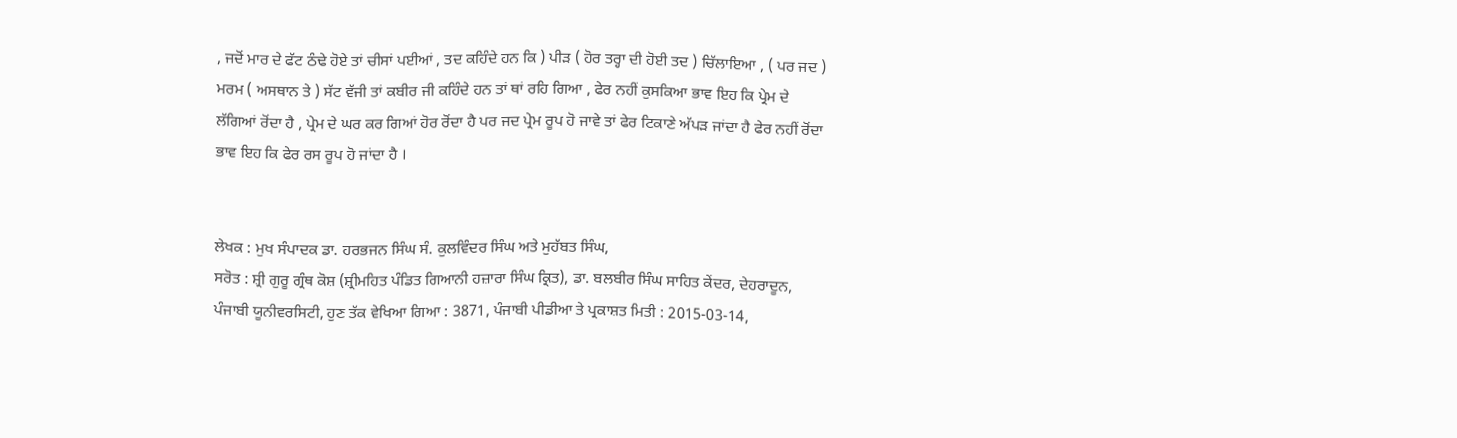, ਜਦੋਂ ਮਾਰ ਦੇ ਫੱਟ ਠੰਢੇ ਹੋਏ ਤਾਂ ਚੀਸਾਂ ਪਈਆਂ , ਤਦ ਕਹਿੰਦੇ ਹਨ ਕਿ ) ਪੀੜ ( ਹੋਰ ਤਰ੍ਹਾ ਦੀ ਹੋਈ ਤਦ ) ਚਿੱਲਾਇਆ , ( ਪਰ ਜਦ ) ਮਰਮ ( ਅਸਥਾਨ ਤੇ ) ਸੱਟ ਵੱਜੀ ਤਾਂ ਕਬੀਰ ਜੀ ਕਹਿੰਦੇ ਹਨ ਤਾਂ ਥਾਂ ਰਹਿ ਗਿਆ , ਫੇਰ ਨਹੀਂ ਕੁਸਕਿਆ ਭਾਵ ਇਹ ਕਿ ਪ੍ਰੇਮ ਦੇ ਲੱਗਿਆਂ ਰੋਂਦਾ ਹੈ , ਪ੍ਰੇਮ ਦੇ ਘਰ ਕਰ ਗਿਆਂ ਹੋਰ ਰੋਂਦਾ ਹੈ ਪਰ ਜਦ ਪ੍ਰੇਮ ਰੂਪ ਹੋ ਜਾਵੇ ਤਾਂ ਫੇਰ ਟਿਕਾਣੇ ਅੱਪੜ ਜਾਂਦਾ ਹੈ ਫੇਰ ਨਹੀਂ ਰੋਂਦਾ ਭਾਵ ਇਹ ਕਿ ਫੇਰ ਰਸ ਰੂਪ ਹੋ ਜਾਂਦਾ ਹੈ ।


ਲੇਖਕ : ਮੁਖ ਸੰਪਾਦਕ ਡਾ. ਹਰਭਜਨ ਸਿੰਘ ਸੰ. ਕੁਲਵਿੰਦਰ ਸਿੰਘ ਅਤੇ ਮੁਹੱਬਤ ਸਿੰਘ,
ਸਰੋਤ : ਸ਼੍ਰੀ ਗੁਰੂ ਗ੍ਰੰਥ ਕੋਸ਼ (ਸ਼੍ਰੀਮਹਿਤ ਪੰਡਿਤ ਗਿਆਨੀ ਹਜ਼ਾਰਾ ਸਿੰਘ ਕ੍ਰਿਤ), ਡਾ. ਬਲਬੀਰ ਸਿੰਘ ਸਾਹਿਤ ਕੇਂਦਰ, ਦੇਹਰਾਦੂਨ, ਪੰਜਾਬੀ ਯੂਨੀਵਰਸਿਟੀ, ਹੁਣ ਤੱਕ ਵੇਖਿਆ ਗਿਆ : 3871, ਪੰਜਾਬੀ ਪੀਡੀਆ ਤੇ ਪ੍ਰਕਾਸ਼ਤ ਮਿਤੀ : 2015-03-14,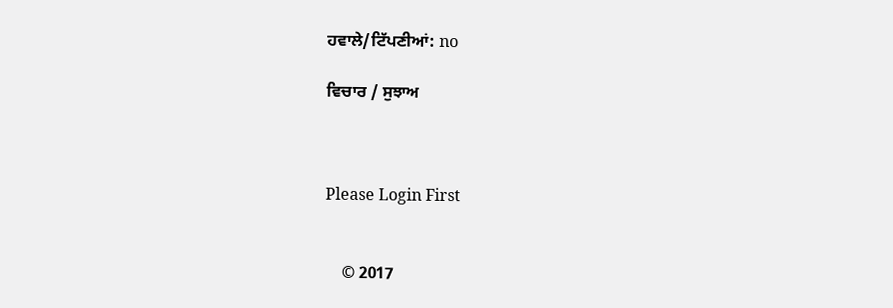ਹਵਾਲੇ/ਟਿੱਪਣੀਆਂ: no

ਵਿਚਾਰ / ਸੁਝਾਅ



Please Login First


    © 2017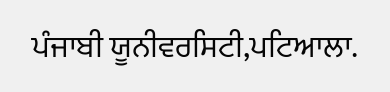ਪੰਜਾਬੀ ਯੂਨੀਵਰਸਿਟੀ,ਪਟਿਆਲਾ.